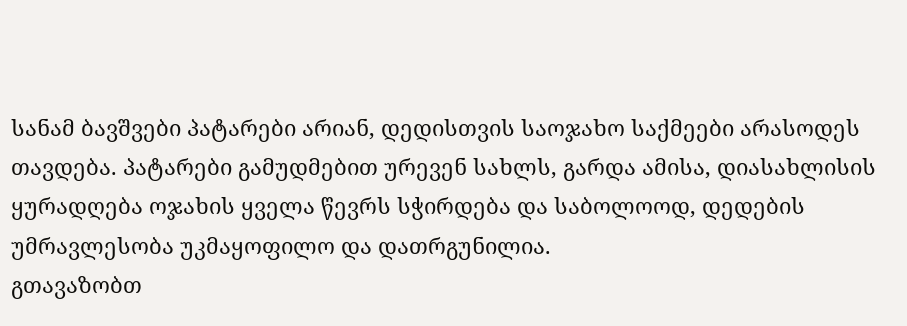სანამ ბავშვები პატარები არიან, დედისთვის საოჯახო საქმეები არასოდეს თავდება. პატარები გამუდმებით ურევენ სახლს, გარდა ამისა, დიასახლისის ყურადღება ოჯახის ყველა წევრს სჭირდება და საბოლოოდ, დედების უმრავლესობა უკმაყოფილო და დათრგუნილია.
გთავაზობთ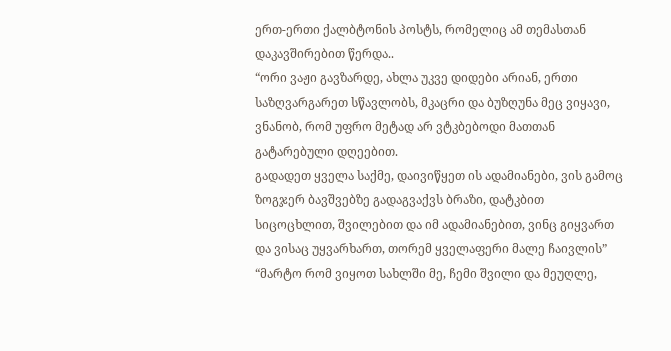ერთ-ერთი ქალბტონის პოსტს, რომელიც ამ თემასთან დაკავშირებით წერდა..
“ორი ვაჟი გავზარდე, ახლა უკვე დიდები არიან, ერთი საზღვარგარეთ სწავლობს, მკაცრი და ბუზღუნა მეც ვიყავი, ვნანობ, რომ უფრო მეტად არ ვტკბებოდი მათთან გატარებული დღეებით.
გადადეთ ყველა საქმე, დაივიწყეთ ის ადამიანები, ვის გამოც ზოგჯერ ბავშვებზე გადაგვაქვს ბრაზი, დატკბით სიცოცხლით, შვილებით და იმ ადამიანებით, ვინც გიყვართ და ვისაც უყვარხართ, თორემ ყველაფერი მალე ჩაივლის” “მარტო რომ ვიყოთ სახლში მე, ჩემი შვილი და მეუღლე,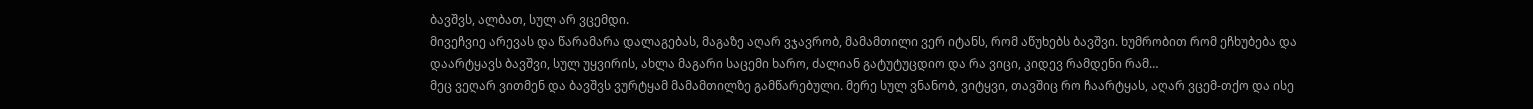ბავშვს, ალბათ, სულ არ ვცემდი.
მივეჩვიე არევას და წარამარა დალაგებას, მაგაზე აღარ ვჯავრობ, მამამთილი ვერ იტანს, რომ აწუხებს ბავშვი. ხუმრობით რომ ეჩხუბება და დაარტყავს ბავშვი, სულ უყვირის, ახლა მაგარი საცემი ხარო, ძალიან გატუტუცდიო და რა ვიცი, კიდევ რამდენი რამ…
მეც ვეღარ ვითმენ და ბავშვს ვურტყამ მამამთილზე გამწარებული. მერე სულ ვნანობ, ვიტყვი, თავშიც რო ჩაარტყას, აღარ ვცემ-თქო და ისე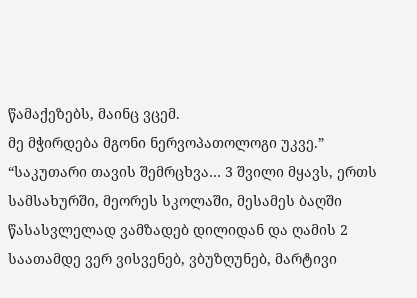წამაქეზებს, მაინც ვცემ.
მე მჭირდება მგონი ნერვოპათოლოგი უკვე.” “საკუთარი თავის შემრცხვა… 3 შვილი მყავს, ერთს სამსახურში, მეორეს სკოლაში, მესამეს ბაღში წასასვლელად ვამზადებ დილიდან და ღამის 2 საათამდე ვერ ვისვენებ, ვბუზღუნებ, მარტივი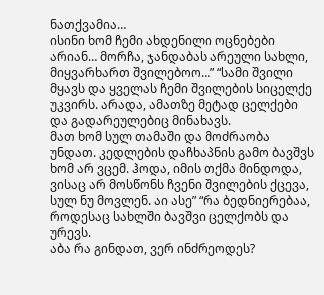ნათქვამია…
ისინი ხომ ჩემი ახდენილი ოცნებები არიან… მორჩა, ჯანდაბას არეული სახლი, მიყვარხართ შვილებოო…” “სამი შვილი მყავს და ყველას ჩემი შვილების სიცელქე უკვირს. არადა, ამათზე მეტად ცელქები და გადარეულებიც მინახავს.
მათ ხომ სულ თამაში და მოძრაობა უნდათ. კედლების დაჩხაპნის გამო ბავშვს ხომ არ ვცემ. ჰოდა, იმის თქმა მინდოდა, ვისაც არ მოსწონს ჩვენი შვილების ქცევა, სულ ნუ მოვლენ. აი ასე” “რა ბედნიერებაა, როდესაც სახლში ბავშვი ცელქობს და ურევს.
აბა რა გინდათ, ვერ ინძრეოდეს?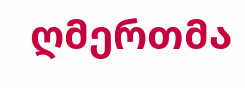ღმერთმა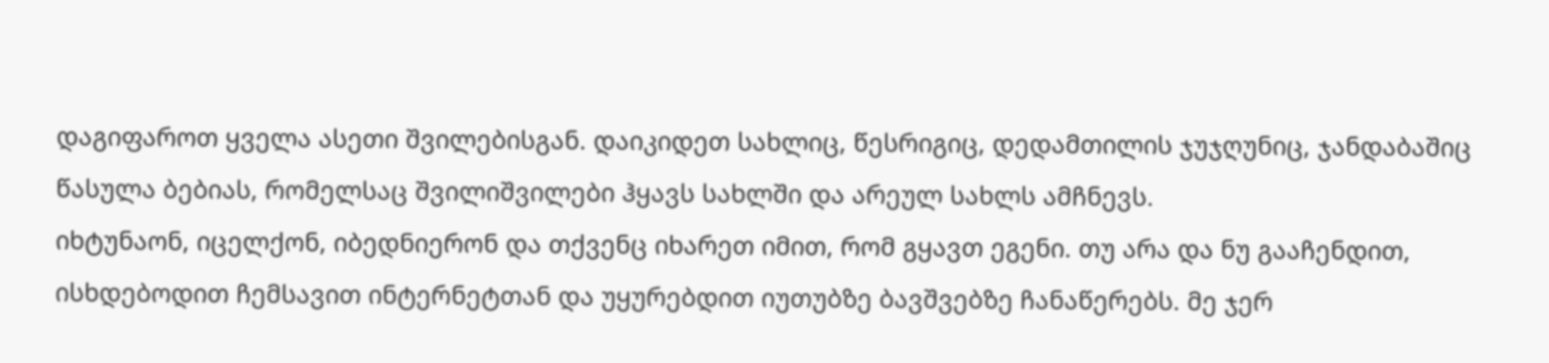დაგიფაროთ ყველა ასეთი შვილებისგან. დაიკიდეთ სახლიც, წესრიგიც, დედამთილის ჯუჯღუნიც, ჯანდაბაშიც წასულა ბებიას, რომელსაც შვილიშვილები ჰყავს სახლში და არეულ სახლს ამჩნევს.
იხტუნაონ, იცელქონ, იბედნიერონ და თქვენც იხარეთ იმით, რომ გყავთ ეგენი. თუ არა და ნუ გააჩენდით, ისხდებოდით ჩემსავით ინტერნეტთან და უყურებდით იუთუბზე ბავშვებზე ჩანაწერებს. მე ჯერ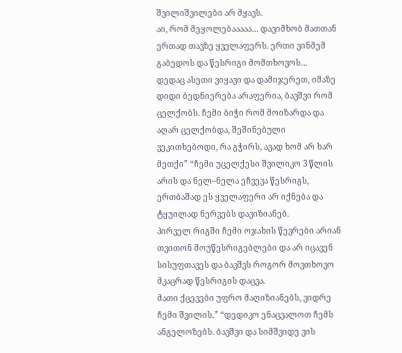შვილიშვილები არ მყავს.
აი, რომ მეყოლებააააა… დავიმხობ მათთან ერთად თავზე ყველაფერს. ერთი ვინმემ გაბედოს და წესრიგი მომთხოვოს…
დედაც ასეთი ვიყავი და დამიჯერეთ, იმაზე დიდი ბედნიერება არაფერია, ბავშვი რომ ცელქობს. ჩემი ბიჭი რომ მოიზარდა და აღარ ცელქობდა, შეშინებული ვეკითხებოდი, რა გჭირს, ავად ხომ არ ხარ მეთქი” “ჩემი უცელქესი შვილიკო 3 წლის არის და ნელ–ნელა ეჩვევა წესრიგს, ერთბაშად ეს ყველაფერი არ იქნება და ტყუილად ნერვებს დავიზიანებ.
პირველ რიგში ჩემი ოჯახის წევრები არიან თვითონ მოუწესრიგებლები და არ იცავენ სისუფთავეს და ბავშვს როგორ მოვთხოვო მკაცრად წესრიგის დაცვა.
მათი ქცევები უფრო მაღიზიანებს, ვიდრე ჩემი შვილის.” “დედიკო ენაცვალოთ ჩემს ანგელოზებს. ბავშვი და სიმშვიდე ვის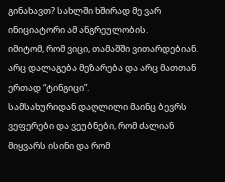გინახავთ? სახლში ხშირად მე ვარ ინიციატორი ამ ანგრეულობის.
იმიტომ, რომ ვიცი, თამაშში ვითარდებიან. არც დალაგება მეზარება და არც მათთან ერთად “ტინგიცი”.
სამსახურიდან დაღლილი მაინც ბევრს ვეფერები და ვეუბნები, რომ ძალიან მიყვარს ისინი და რომ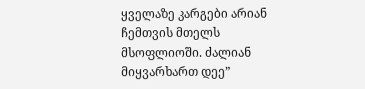ყველაზე კარგები არიან ჩემთვის მთელს მსოფლიოში. ძალიან მიყვარხართ დეე”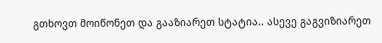გთხოვთ მოიწონეთ და გააზიარეთ სტატია.. ასევე გაგვიზიარეთ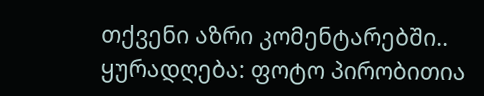თქვენი აზრი კომენტარებში..
ყურადღება: ფოტო პირობითია